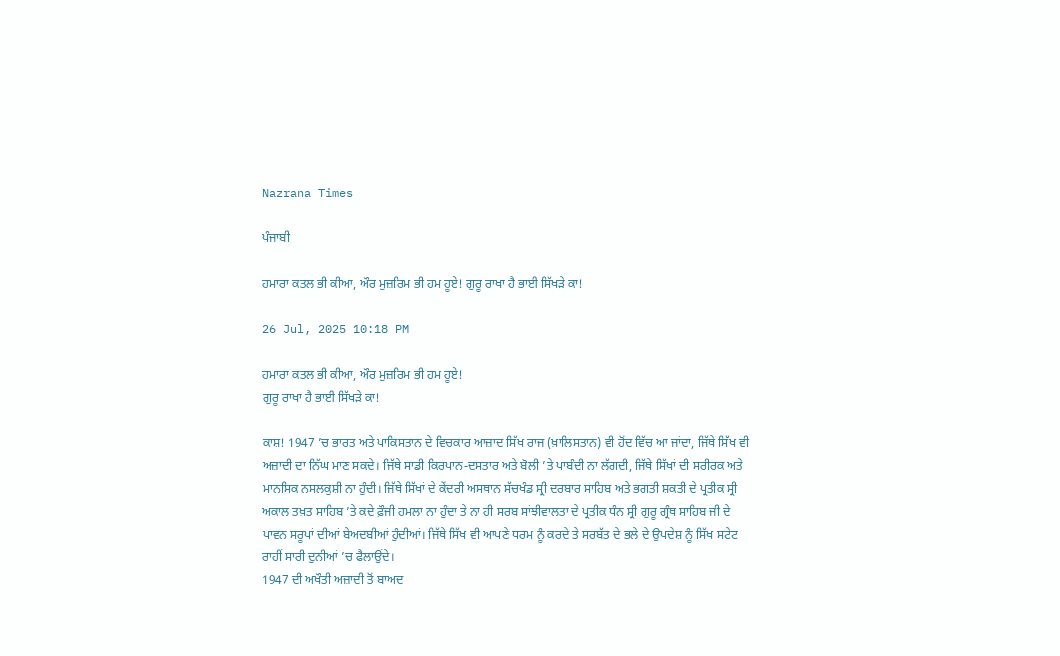Nazrana Times

ਪੰਜਾਬੀ

ਹਮਾਰਾ ਕਤਲ ਭੀ ਕੀਆ, ਔਰ ਮੁਜ਼ਰਿਮ ਭੀ ਹਮ ਹੂਏ! ਗੁਰੂ ਰਾਖਾ ਹੈ ਭਾਈ ਸਿੱਖੜੇ ਕਾ!

26 Jul, 2025 10:18 PM

ਹਮਾਰਾ ਕਤਲ ਭੀ ਕੀਆ, ਔਰ ਮੁਜ਼ਰਿਮ ਭੀ ਹਮ ਹੂਏ!
ਗੁਰੂ ਰਾਖਾ ਹੈ ਭਾਈ ਸਿੱਖੜੇ ਕਾ!

ਕਾਸ਼! 1947 ’ਚ ਭਾਰਤ ਅਤੇ ਪਾਕਿਸਤਾਨ ਦੇ ਵਿਚਕਾਰ ਆਜ਼ਾਦ ਸਿੱਖ ਰਾਜ (ਖ਼ਾਲਿਸਤਾਨ) ਵੀ ਹੋਂਦ ਵਿੱਚ ਆ ਜਾਂਦਾ, ਜਿੱਥੇ ਸਿੱਖ ਵੀ ਅਜ਼ਾਦੀ ਦਾ ਨਿੱਘ ਮਾਣ ਸਕਦੇ। ਜਿੱਥੇ ਸਾਡੀ ਕਿਰਪਾਨ-ਦਸਤਾਰ ਅਤੇ ਬੋਲੀ ’ਤੇ ਪਾਬੰਦੀ ਨਾ ਲੱਗਦੀ, ਜਿੱਥੇ ਸਿੱਖਾਂ ਦੀ ਸਰੀਰਕ ਅਤੇ ਮਾਨਸਿਕ ਨਸਲਕੁਸ਼ੀ ਨਾ ਹੁੰਦੀ। ਜਿੱਥੇ ਸਿੱਖਾਂ ਦੇ ਕੇਂਦਰੀ ਅਸਥਾਨ ਸੱਚਖੰਡ ਸ੍ਰੀ ਦਰਬਾਰ ਸਾਹਿਬ ਅਤੇ ਭਗਤੀ ਸ਼ਕਤੀ ਦੇ ਪ੍ਰਤੀਕ ਸ੍ਰੀ ਅਕਾਲ ਤਖ਼ਤ ਸਾਹਿਬ ’ਤੇ ਕਦੇ ਫ਼ੌਜੀ ਹਮਲਾ ਨਾ ਹੁੰਦਾ ਤੇ ਨਾ ਹੀ ਸਰਬ ਸਾਂਝੀਵਾਲਤਾ ਦੇ ਪ੍ਰਤੀਕ ਧੰਨ ਸ੍ਰੀ ਗੁਰੂ ਗ੍ਰੰਥ ਸਾਹਿਬ ਜੀ ਦੇ ਪਾਵਨ ਸਰੂਪਾਂ ਦੀਆਂ ਬੇਅਦਬੀਆਂ ਹੁੰਦੀਆਂ। ਜਿੱਥੇ ਸਿੱਖ ਵੀ ਆਪਣੇ ਧਰਮ ਨੂੰ ਕਰਦੇ ਤੇ ਸਰਬੱਤ ਦੇ ਭਲੇ ਦੇ ਉਪਦੇਸ਼ ਨੂੰ ਸਿੱਖ ਸਟੇਟ ਰਾਹੀਂ ਸਾਰੀ ਦੁਨੀਆਂ ’ਚ ਫੈਲਾਉਂਦੇ।
1947 ਦੀ ਅਖੌਤੀ ਅਜ਼ਾਦੀ ਤੋਂ ਬਾਅਦ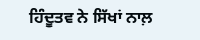ਹਿੰਦੂਤਵ ਨੇ ਸਿੱਖਾਂ ਨਾਲ਼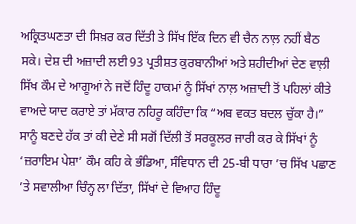ਅਕ੍ਰਿਤਘਣਤਾ ਦੀ ਸਿਖ਼ਰ ਕਰ ਦਿੱਤੀ ਤੇ ਸਿੱਖ ਇੱਕ ਦਿਨ ਵੀ ਚੈਨ ਨਾਲ਼ ਨਹੀਂ ਬੈਠ ਸਕੇ। ਦੇਸ਼ ਦੀ ਅਜ਼ਾਦੀ ਲਈ 93 ਪ੍ਰਤੀਸ਼ਤ ਕੁਰਬਾਨੀਆਂ ਅਤੇ ਸ਼ਹੀਦੀਆਂ ਦੇਣ ਵਾਲ਼ੀ ਸਿੱਖ ਕੌਮ ਦੇ ਆਗੂਆਂ ਨੇ ਜਦੋਂ ਹਿੰਦੂ ਹਾਕਮਾਂ ਨੂੰ ਸਿੱਖਾਂ ਨਾਲ਼ ਅਜ਼ਾਦੀ ਤੋਂ ਪਹਿਲਾਂ ਕੀਤੇ ਵਾਅਦੇ ਯਾਦ ਕਰਾਏ ਤਾਂ ਮੱਕਾਰ ਨਹਿਰੂ ਕਹਿੰਦਾ ਕਿ “ਅਬ ਵਕਤ ਬਦਲ ਚੁੱਕਾ ਹੈ।”
ਸਾਨੂੰ ਬਣਦੇ ਹੱਕ ਤਾਂ ਕੀ ਦੇਣੇ ਸੀ ਸਗੋਂ ਦਿੱਲੀ ਤੋਂ ਸਰਕੂਲਰ ਜਾਰੀ ਕਰ ਕੇ ਸਿੱਖਾਂ ਨੂੰ ‘ਜ਼ਰਾਇਮ ਪੇਸ਼ਾ’ ਕੌਮ ਕਹਿ ਕੇ ਭੰਡਿਆ, ਸੰਵਿਧਾਨ ਦੀ 25-ਬੀ ਧਾਰਾ ’ਚ ਸਿੱਖ ਪਛਾਣ ’ਤੇ ਸਵਾਲੀਆ ਚਿੰਨ੍ਹ ਲਾ ਦਿੱਤਾ, ਸਿੱਖਾਂ ਦੇ ਵਿਆਹ ਹਿੰਦੂ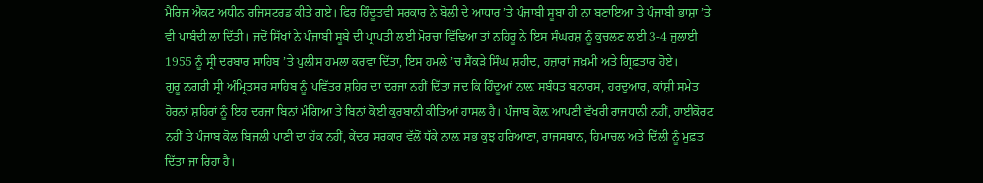ਮੈਰਿਜ ਐਕਟ ਅਧੀਨ ਰਜਿਸਟਰਡ ਕੀਤੇ ਗਏ। ਫਿਰ ਹਿੰਦੂਤਵੀ ਸਰਕਾਰ ਨੇ ਬੋਲੀ ਦੇ ਆਧਾਰ ’ਤੇ ਪੰਜਾਬੀ ਸੂਬਾ ਹੀ ਨਾ ਬਣਾਇਆ ਤੇ ਪੰਜਾਬੀ ਭਾਸ਼ਾ ’ਤੇ ਵੀ ਪਾਬੰਦੀ ਲਾ ਦਿੱਤੀ। ਜਦੋਂ ਸਿੱਖਾਂ ਨੇ ਪੰਜਾਬੀ ਸੂਬੇ ਦੀ ਪ੍ਰਾਪਤੀ ਲਈ ਮੋਰਚਾ ਵਿੱਢਿਆ ਤਾਂ ਨਹਿਰੂ ਨੇ ਇਸ ਸੰਘਰਸ਼ ਨੂੰ ਕੁਚਲਣ ਲਈ 3-4 ਜੁਲਾਈ 1955 ਨੂੰ ਸ੍ਰੀ ਦਰਬਾਰ ਸਾਹਿਬ ’ਤੇ ਪੁਲੀਸ ਹਮਲਾ ਕਰਵਾ ਦਿੱਤਾ, ਇਸ ਹਮਲੇ ’ਚ ਸੈਂਕੜੇ ਸਿੰਘ ਸ਼ਹੀਦ, ਹਜ਼ਾਰਾਂ ਜਖ਼ਮੀ ਅਤੇ ਗ੍ਰਿਫ਼ਤਾਰ ਹੋਏ।
ਗੁਰੂ ਨਗਰੀ ਸ੍ਰੀ ਅੰਮ੍ਰਿਤਸਰ ਸਾਹਿਬ ਨੂੰ ਪਵਿੱਤਰ ਸ਼ਹਿਰ ਦਾ ਦਰਜਾ ਨਹੀਂ ਦਿੱਤਾ ਜਦ ਕਿ ਹਿੰਦੂਆਂ ਨਾਲ਼ ਸਬੰਧਤ ਬਨਾਰਸ, ਹਰਦੁਆਰ, ਕਾਂਸ਼ੀ ਸਮੇਤ ਹੋਰਨਾਂ ਸ਼ਹਿਰਾਂ ਨੂੰ ਇਹ ਦਰਜਾ ਬਿਨਾਂ ਮੰਗਿਆ ਤੇ ਬਿਨਾਂ ਕੋਈ ਕੁਰਬਾਨੀ ਕੀਤਿਆਂ ਹਾਸਲ ਹੈ। ਪੰਜਾਬ ਕੋਲ਼ ਆਪਣੀ ਵੱਖਰੀ ਰਾਜਧਾਨੀ ਨਹੀਂ, ਹਾਈਕੋਰਟ ਨਹੀਂ ਤੇ ਪੰਜਾਬ ਕੋਲ ਬਿਜਲੀ ਪਾਣੀ ਦਾ ਹੱਕ ਨਹੀਂ, ਕੇਂਦਰ ਸਰਕਾਰ ਵੱਲੋਂ ਧੱਕੇ ਨਾਲ਼ ਸਭ ਕੁਝ ਹਰਿਆਣਾ, ਰਾਜਸਥਾਨ, ਹਿਮਾਚਲ ਅਤੇ ਦਿੱਲੀ ਨੂੰ ਮੁਫ਼ਤ ਦਿੱਤਾ ਜਾ ਰਿਹਾ ਹੈ।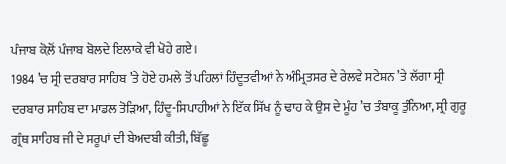ਪੰਜਾਬ ਕੋਲ਼ੋਂ ਪੰਜਾਬ ਬੋਲਦੇ ਇਲਾਕੇ ਵੀ ਖੋਹੇ ਗਏ।
1984 ’ਚ ਸ੍ਰੀ ਦਰਬਾਰ ਸਾਹਿਬ ’ਤੇ ਹੋਏ ਹਮਲੇ ਤੋਂ ਪਹਿਲਾਂ ਹਿੰਦੂਤਵੀਆਂ ਨੇ ਅੰਮ੍ਰਿਤਸਰ ਦੇ ਰੇਲਵੇ ਸਟੇਸ਼ਨ ’ਤੇ ਲੱਗਾ ਸ੍ਰੀ ਦਰਬਾਰ ਸਾਹਿਬ ਦਾ ਮਾਡਲ ਤੋੜਿਆ, ਹਿੰਦੂ-ਸਿਪਾਹੀਆਂ ਨੇ ਇੱਕ ਸਿੱਖ ਨੂੰ ਢਾਹ ਕੇ ਉਸ ਦੇ ਮੂੰਹ ’ਚ ਤੰਬਾਕੂ ਤੁੰਨਿਆ, ਸ੍ਰੀ ਗੁਰੂ ਗ੍ਰੰਥ ਸਾਹਿਬ ਜੀ ਦੇ ਸਰੂਪਾਂ ਦੀ ਬੇਅਦਬੀ ਕੀਤੀ, ਬਿੱਛੂ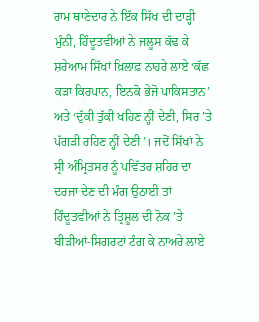ਰਾਮ ਥਾਣੇਦਾਰ ਨੇ ਇੱਕ ਸਿੱਖ ਦੀ ਦਾੜ੍ਹੀ ਮੁੰਨੀ, ਹਿੰਦੂਤਵੀਆਂ ਨੇ ਜਲੂਸ ਕੱਢ ਕੇ ਸ਼ਰੇਆਮ ਸਿੱਖਾਂ ਖ਼ਿਲਾਫ਼ ਨਾਹਰੇ ਲਾਏ ‘ਕੱਛ ਕੜਾ ਕਿਰਪਾਨ, ਇਨਕੋ ਭੇਜੋ ਪਾਕਿਸਤਾਨ’ ਅਤੇ ‘ਦੁੱਕੀ ਤੁੱਕੀ ਖਹਿਣ ਨ੍ਹੀਂ ਦੇਣੀ, ਸਿਰ ’ਤੇ ਪੱਗੜੀ ਰਹਿਣ ਨ੍ਹੀਂ ਦੇਣੀ’। ਜਦੋਂ ਸਿੱਖਾਂ ਨੇ ਸ੍ਰੀ ਅੰਮ੍ਰਿਤਸਰ ਨੂੰ ਪਵਿੱਤਰ ਸ਼ਹਿਰ ਦਾ ਦਰਜਾ ਦੇਣ ਦੀ ਮੰਗ ਉਠਾਈ ਤਾਂ ਹਿੰਦੂਤਵੀਆਂ ਨੇ ਤ੍ਰਿਸ਼ੂਲ ਦੀ ਨੋਕ ’ਤੇ ਬੀੜੀਆਂ-ਸਿਗਰਟਾਂ ਟੰਗ ਕੇ ਨਾਅਰੇ ਲਾਏ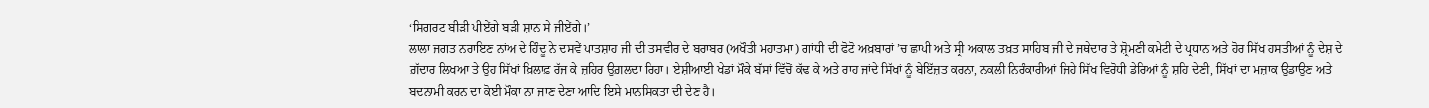‘ਸਿਗਰਟ ਬੀੜੀ ਪੀਏਂਗੇ ਬੜੀ ਸ਼ਾਨ ਸੇ ਜੀਏਂਗੇ।’
ਲਾਲਾ ਜਗਤ ਨਰਾਇਣ ਨਾਂਅ ਦੇ ਹਿੰਦੂ ਨੇ ਦਸਵੇਂ ਪਾਤਸ਼ਾਹ ਜੀ ਦੀ ਤਸਵੀਰ ਦੇ ਬਰਾਬਰ (ਅਖੌਤੀ ਮਹਾਤਮਾ) ਗਾਂਧੀ ਦੀ ਫੋਟੋ ਅਖ਼ਬਾਰਾਂ ’ਚ ਛਾਪੀ ਅਤੇ ਸ੍ਰੀ ਅਕਾਲ ਤਖ਼ਤ ਸਾਹਿਬ ਜੀ ਦੇ ਜਥੇਦਾਰ ਤੇ ਸ਼੍ਰੋਮਣੀ ਕਮੇਟੀ ਦੇ ਪ੍ਰਧਾਨ ਅਤੇ ਹੋਰ ਸਿੱਖ ਹਸਤੀਆਂ ਨੂੰ ਦੇਸ਼ ਦੇ ਗ਼ੱਦਾਰ ਲਿਖਆ ਤੇ ਉਹ ਸਿੱਖਾਂ ਖ਼ਿਲਾਫ਼ ਰੱਜ ਕੇ ਜ਼ਹਿਰ ਉਗ਼ਲਦਾ ਰਿਹਾ। ਏਸ਼ੀਆਈ ਖੇਡਾਂ ਮੌਕੇ ਬੱਸਾਂ ਵਿੱਚੋਂ ਕੱਢ ਕੇ ਅਤੇ ਰਾਹ ਜਾਂਦੇ ਸਿੱਖਾਂ ਨੂੰ ਬੇਇੱਜ਼ਤ ਕਰਨਾ, ਨਕਲੀ ਨਿਰੰਕਾਰੀਆਂ ਜਿਹੇ ਸਿੱਖ ਵਿਰੋਧੀ ਡੇਰਿਆਂ ਨੂੰ ਸ਼ਹਿ ਦੇਣੀ, ਸਿੱਖਾਂ ਦਾ ਮਜ਼ਾਕ ਉਡਾਉਣ ਅਤੇ ਬਦਨਾਮੀ ਕਰਨ ਦਾ ਕੋਈ ਮੌਕਾ ਨਾ ਜਾਣ ਦੇਣਾ ਆਦਿ ਇਸੇ ਮਾਨਸਿਕਤਾ ਦੀ ਦੇਣ ਹੈ।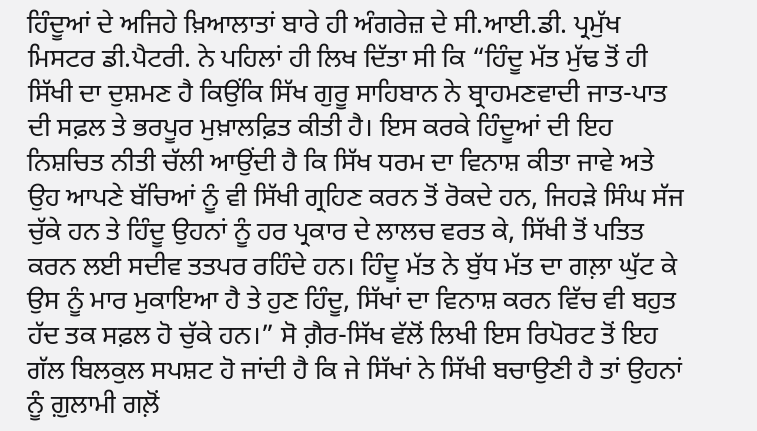ਹਿੰਦੂਆਂ ਦੇ ਅਜਿਹੇ ਖ਼ਿਆਲਾਤਾਂ ਬਾਰੇ ਹੀ ਅੰਗਰੇਜ਼ ਦੇ ਸੀ.ਆਈ.ਡੀ. ਪ੍ਰਮੁੱਖ ਮਿਸਟਰ ਡੀ.ਪੈਟਰੀ. ਨੇ ਪਹਿਲਾਂ ਹੀ ਲਿਖ ਦਿੱਤਾ ਸੀ ਕਿ “ਹਿੰਦੂ ਮੱਤ ਮੁੱਢ ਤੋਂ ਹੀ ਸਿੱਖੀ ਦਾ ਦੁਸ਼ਮਣ ਹੈ ਕਿਉਂਕਿ ਸਿੱਖ ਗੁਰੂ ਸਾਹਿਬਾਨ ਨੇ ਬ੍ਰਾਹਮਣਵਾਦੀ ਜਾਤ-ਪਾਤ ਦੀ ਸਫ਼ਲ ਤੇ ਭਰਪੂਰ ਮੁਖ਼ਾਲਫ਼ਿਤ ਕੀਤੀ ਹੈ। ਇਸ ਕਰਕੇ ਹਿੰਦੂਆਂ ਦੀ ਇਹ ਨਿਸ਼ਚਿਤ ਨੀਤੀ ਚੱਲੀ ਆਉਂਦੀ ਹੈ ਕਿ ਸਿੱਖ ਧਰਮ ਦਾ ਵਿਨਾਸ਼ ਕੀਤਾ ਜਾਵੇ ਅਤੇ ਉਹ ਆਪਣੇ ਬੱਚਿਆਂ ਨੂੰ ਵੀ ਸਿੱਖੀ ਗ੍ਰਹਿਣ ਕਰਨ ਤੋਂ ਰੋਕਦੇ ਹਨ, ਜਿਹੜੇ ਸਿੰਘ ਸੱਜ ਚੁੱਕੇ ਹਨ ਤੇ ਹਿੰਦੂ ਉਹਨਾਂ ਨੂੰ ਹਰ ਪ੍ਰਕਾਰ ਦੇ ਲਾਲਚ ਵਰਤ ਕੇ, ਸਿੱਖੀ ਤੋਂ ਪਤਿਤ ਕਰਨ ਲਈ ਸਦੀਵ ਤਤਪਰ ਰਹਿੰਦੇ ਹਨ। ਹਿੰਦੂ ਮੱਤ ਨੇ ਬੁੱਧ ਮੱਤ ਦਾ ਗਲ਼ਾ ਘੁੱਟ ਕੇ ਉਸ ਨੂੰ ਮਾਰ ਮੁਕਾਇਆ ਹੈ ਤੇ ਹੁਣ ਹਿੰਦੂ, ਸਿੱਖਾਂ ਦਾ ਵਿਨਾਸ਼ ਕਰਨ ਵਿੱਚ ਵੀ ਬਹੁਤ ਹੱਦ ਤਕ ਸਫ਼ਲ ਹੋ ਚੁੱਕੇ ਹਨ।” ਸੋ ਗ਼ੈਰ-ਸਿੱਖ ਵੱਲੋਂ ਲਿਖੀ ਇਸ ਰਿਪੋਰਟ ਤੋਂ ਇਹ ਗੱਲ ਬਿਲਕੁਲ ਸਪਸ਼ਟ ਹੋ ਜਾਂਦੀ ਹੈ ਕਿ ਜੇ ਸਿੱਖਾਂ ਨੇ ਸਿੱਖੀ ਬਚਾਉਣੀ ਹੈ ਤਾਂ ਉਹਨਾਂ ਨੂੰ ਗ਼ੁਲਾਮੀ ਗਲ਼ੋਂ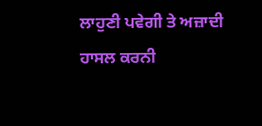ਲਾਹੁਣੀ ਪਵੇਗੀ ਤੇ ਅਜ਼ਾਦੀ ਹਾਸਲ ਕਰਨੀ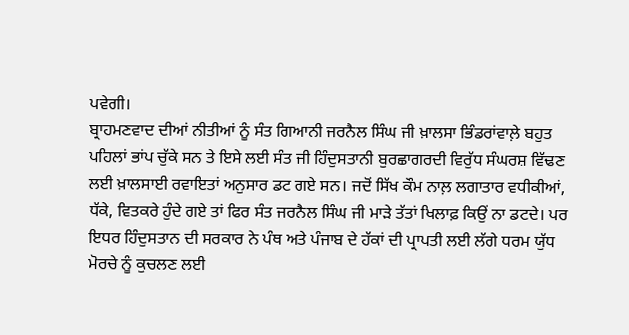ਪਵੇਗੀ।
ਬ੍ਰਾਹਮਣਵਾਦ ਦੀਆਂ ਨੀਤੀਆਂ ਨੂੰ ਸੰਤ ਗਿਆਨੀ ਜਰਨੈਲ ਸਿੰਘ ਜੀ ਖ਼ਾਲਸਾ ਭਿੰਡਰਾਂਵਾਲ਼ੇ ਬਹੁਤ ਪਹਿਲਾਂ ਭਾਂਪ ਚੁੱਕੇ ਸਨ ਤੇ ਇਸੇ ਲਈ ਸੰਤ ਜੀ ਹਿੰਦੁਸਤਾਨੀ ਬੁਰਛਾਗਰਦੀ ਵਿਰੁੱਧ ਸੰਘਰਸ਼ ਵਿੱਢਣ ਲਈ ਖ਼ਾਲਸਾਈ ਰਵਾਇਤਾਂ ਅਨੁਸਾਰ ਡਟ ਗਏ ਸਨ। ਜਦੋਂ ਸਿੱਖ ਕੌਮ ਨਾਲ਼ ਲਗਾਤਾਰ ਵਧੀਕੀਆਂ, ਧੱਕੇ, ਵਿਤਕਰੇ ਹੁੰਦੇ ਗਏ ਤਾਂ ਫਿਰ ਸੰਤ ਜਰਨੈਲ ਸਿੰਘ ਜੀ ਮਾੜੇ ਤੱਤਾਂ ਖਿਲਾਫ਼ ਕਿਉਂ ਨਾ ਡਟਦੇ। ਪਰ ਇਧਰ ਹਿੰਦੁਸਤਾਨ ਦੀ ਸਰਕਾਰ ਨੇ ਪੰਥ ਅਤੇ ਪੰਜਾਬ ਦੇ ਹੱਕਾਂ ਦੀ ਪ੍ਰਾਪਤੀ ਲਈ ਲੱਗੇ ਧਰਮ ਯੁੱਧ ਮੋਰਚੇ ਨੂੰ ਕੁਚਲਣ ਲਈ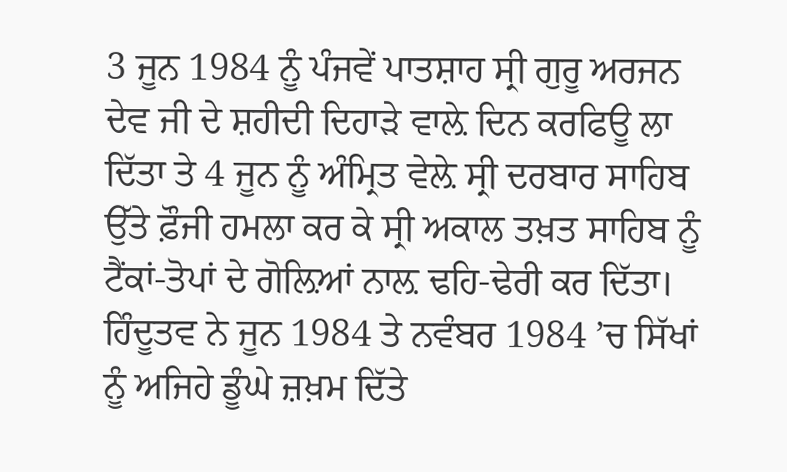3 ਜੂਨ 1984 ਨੂੰ ਪੰਜਵੇਂ ਪਾਤਸ਼ਾਹ ਸ੍ਰੀ ਗੁਰੂ ਅਰਜਨ ਦੇਵ ਜੀ ਦੇ ਸ਼ਹੀਦੀ ਦਿਹਾੜੇ ਵਾਲ਼ੇ ਦਿਨ ਕਰਫਿਊ ਲਾ ਦਿੱਤਾ ਤੇ 4 ਜੂਨ ਨੂੰ ਅੰਮ੍ਰਿਤ ਵੇਲ਼ੇ ਸ੍ਰੀ ਦਰਬਾਰ ਸਾਹਿਬ ਉੱਤੇ ਫ਼ੌਜੀ ਹਮਲਾ ਕਰ ਕੇ ਸ੍ਰੀ ਅਕਾਲ ਤਖ਼ਤ ਸਾਹਿਬ ਨੂੰ ਟੈਂਕਾਂ-ਤੋਪਾਂ ਦੇ ਗੋਲ਼ਿਆਂ ਨਾਲ਼ ਢਹਿ-ਢੇਰੀ ਕਰ ਦਿੱਤਾ।
ਹਿੰਦੂਤਵ ਨੇ ਜੂਨ 1984 ਤੇ ਨਵੰਬਰ 1984 ’ਚ ਸਿੱਖਾਂ ਨੂੰ ਅਜਿਹੇ ਡੂੰਘੇ ਜ਼ਖ਼ਮ ਦਿੱਤੇ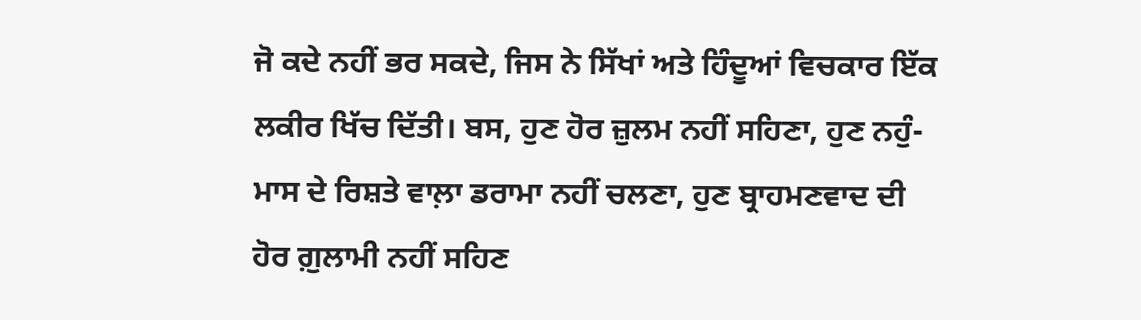ਜੋ ਕਦੇ ਨਹੀਂ ਭਰ ਸਕਦੇ, ਜਿਸ ਨੇ ਸਿੱਖਾਂ ਅਤੇ ਹਿੰਦੂਆਂ ਵਿਚਕਾਰ ਇੱਕ ਲਕੀਰ ਖਿੱਚ ਦਿੱਤੀ। ਬਸ, ਹੁਣ ਹੋਰ ਜ਼ੁਲਮ ਨਹੀਂ ਸਹਿਣਾ, ਹੁਣ ਨਹੁੰ-ਮਾਸ ਦੇ ਰਿਸ਼ਤੇ ਵਾਲ਼ਾ ਡਰਾਮਾ ਨਹੀਂ ਚਲਣਾ, ਹੁਣ ਬ੍ਰਾਹਮਣਵਾਦ ਦੀ ਹੋਰ ਗ਼ੁਲਾਮੀ ਨਹੀਂ ਸਹਿਣ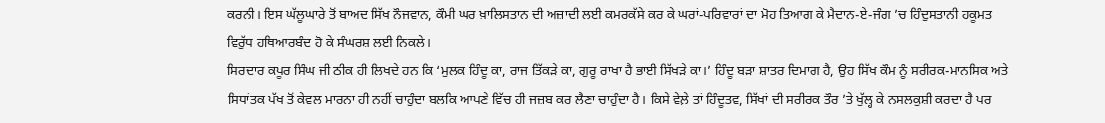ਕਰਨੀ। ਇਸ ਘੱਲੂਘਾਰੇ ਤੋਂ ਬਾਅਦ ਸਿੱਖ ਨੌਜਵਾਨ, ਕੌਮੀ ਘਰ ਖ਼ਾਲਿਸਤਾਨ ਦੀ ਅਜ਼ਾਦੀ ਲਈ ਕਮਰਕੱਸੇ ਕਰ ਕੇ ਘਰਾਂ-ਪਰਿਵਾਰਾਂ ਦਾ ਮੋਹ ਤਿਆਗ ਕੇ ਮੈਦਾਨ-ਏ-ਜੰਗ ’ਚ ਹਿੰਦੁਸਤਾਨੀ ਹਕੂਮਤ ਵਿਰੁੱਧ ਹਥਿਆਰਬੰਦ ਹੋ ਕੇ ਸੰਘਰਸ਼ ਲਈ ਨਿਕਲੇ।
ਸਿਰਦਾਰ ਕਪੂਰ ਸਿੰਘ ਜੀ ਠੀਕ ਹੀ ਲਿਖਦੇ ਹਨ ਕਿ ‘ਮੁਲਕ ਹਿੰਦੂ ਕਾ, ਰਾਜ ਤਿੱਕੜੇ ਕਾ, ਗੁਰੂ ਰਾਖਾ ਹੈ ਭਾਈ ਸਿੱਖੜੇ ਕਾ।’ ਹਿੰਦੂ ਬੜਾ ਸ਼ਾਤਰ ਦਿਮਾਗ ਹੈ, ਉਹ ਸਿੱਖ ਕੌਮ ਨੂੰ ਸਰੀਰਕ-ਮਾਨਸਿਕ ਅਤੇ ਸਿਧਾਂਤਕ ਪੱਖ ਤੋਂ ਕੇਵਲ ਮਾਰਨਾ ਹੀ ਨਹੀਂ ਚਾਹੁੰਦਾ ਬਲਕਿ ਆਪਣੇ ਵਿੱਚ ਹੀ ਜਜ਼ਬ ਕਰ ਲੈਣਾ ਚਾਹੁੰਦਾ ਹੈ। ਕਿਸੇ ਵੇਲ਼ੇ ਤਾਂ ਹਿੰਦੂਤਵ, ਸਿੱਖਾਂ ਦੀ ਸਰੀਰਕ ਤੌਰ ’ਤੇ ਖੁੱਲ੍ਹ ਕੇ ਨਸਲਕੁਸ਼ੀ ਕਰਦਾ ਹੈ ਪਰ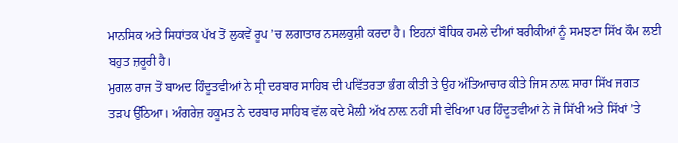ਮਾਨਸਿਕ ਅਤੇ ਸਿਧਾਂਤਕ ਪੱਖ ਤੋਂ ਲੁਕਵੇਂ ਰੂਪ ’ਚ ਲਗਾਤਾਰ ਨਸਲਕੁਸ਼ੀ ਕਰਦਾ ਹੈ। ਇਹਨਾਂ ਬੌਧਿਕ ਹਮਲੇ ਦੀਆਂ ਬਰੀਕੀਆਂ ਨੂੰ ਸਮਝਣਾ ਸਿੱਖ ਕੌਮ ਲਈ ਬਹੁਤ ਜ਼ਰੂਰੀ ਹੈ।
ਮੁਗਲ ਰਾਜ ਤੋਂ ਬਾਅਦ ਹਿੰਦੂਤਵੀਆਂ ਨੇ ਸ੍ਰੀ ਦਰਬਾਰ ਸਾਹਿਬ ਦੀ ਪਵਿੱਤਰਤਾ ਭੰਗ ਕੀਤੀ ਤੇ ਉਹ ਅੱਤਿਆਚਾਰ ਕੀਤੇ ਜਿਸ ਨਾਲ਼ ਸਾਰਾ ਸਿੱਖ ਜਗਤ ਤੜਪ ਉੱਠਿਆ। ਅੰਗਰੇਜ਼ ਹਕੂਮਤ ਨੇ ਦਰਬਾਰ ਸਾਹਿਬ ਵੱਲ ਕਦੇ ਮੈਲ਼ੀ ਅੱਖ ਨਾਲ਼ ਨਹੀਂ ਸੀ ਵੇਖਿਆ ਪਰ ਹਿੰਦੂਤਵੀਆਂ ਨੇ ਜੋ ਸਿੱਖੀ ਅਤੇ ਸਿੱਖਾਂ ’ਤੇ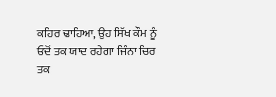ਕਹਿਰ ਢਾਹਿਆ, ਉਹ ਸਿੱਖ ਕੌਮ ਨੂੰ ਓਦੋਂ ਤਕ ਯਾਦ ਰਹੇਗਾ ਜਿੰਨਾ ਚਿਰ ਤਕ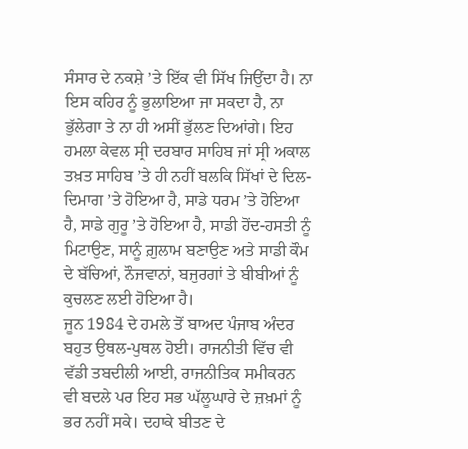ਸੰਸਾਰ ਦੇ ਨਕਸ਼ੇ ’ਤੇ ਇੱਕ ਵੀ ਸਿੱਖ ਜਿਉਂਦਾ ਹੈ। ਨਾ ਇਸ ਕਹਿਰ ਨੂੰ ਭੁਲਾਇਆ ਜਾ ਸਕਦਾ ਹੈ, ਨਾ ਭੁੱਲੇਗਾ ਤੇ ਨਾ ਹੀ ਅਸੀਂ ਭੁੱਲਣ ਦਿਆਂਗੇ। ਇਹ ਹਮਲਾ ਕੇਵਲ ਸ੍ਰੀ ਦਰਬਾਰ ਸਾਹਿਬ ਜਾਂ ਸ੍ਰੀ ਅਕਾਲ ਤਖ਼ਤ ਸਾਹਿਬ ’ਤੇ ਹੀ ਨਹੀਂ ਬਲਕਿ ਸਿੱਖਾਂ ਦੇ ਦਿਲ-ਦਿਮਾਗ ’ਤੇ ਹੋਇਆ ਹੈ, ਸਾਡੇ ਧਰਮ ’ਤੇ ਹੋਇਆ ਹੈ, ਸਾਡੇ ਗੁਰੂ ’ਤੇ ਹੋਇਆ ਹੈ, ਸਾਡੀ ਹੋਂਦ-ਹਸਤੀ ਨੂੰ ਮਿਟਾਉਣ, ਸਾਨੂੰ ਗ਼ੁਲਾਮ ਬਣਾਉਣ ਅਤੇ ਸਾਡੀ ਕੌਮ ਦੇ ਬੱਚਿਆਂ, ਨੌਜਵਾਨਾਂ, ਬਜੁਰਗਾਂ ਤੇ ਬੀਬੀਆਂ ਨੂੰ ਕੁਚਲਣ ਲਈ ਹੋਇਆ ਹੈ।
ਜੂਨ 1984 ਦੇ ਹਮਲੇ ਤੋਂ ਬਾਅਦ ਪੰਜਾਬ ਅੰਦਰ ਬਹੁਤ ਉਥਲ-ਪੁਥਲ ਹੋਈ। ਰਾਜਨੀਤੀ ਵਿੱਚ ਵੀ ਵੱਡੀ ਤਬਦੀਲੀ ਆਈ, ਰਾਜਨੀਤਿਕ ਸਮੀਕਰਨ ਵੀ ਬਦਲੇ ਪਰ ਇਹ ਸਭ ਘੱਲੂਘਾਰੇ ਦੇ ਜ਼ਖ਼ਮਾਂ ਨੂੰ ਭਰ ਨਹੀਂ ਸਕੇ। ਦਹਾਕੇ ਬੀਤਣ ਦੇ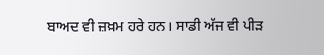ਬਾਅਦ ਵੀ ਜ਼ਖ਼ਮ ਹਰੇ ਹਨ। ਸਾਡੀ ਅੱਜ ਵੀ ਪੀੜ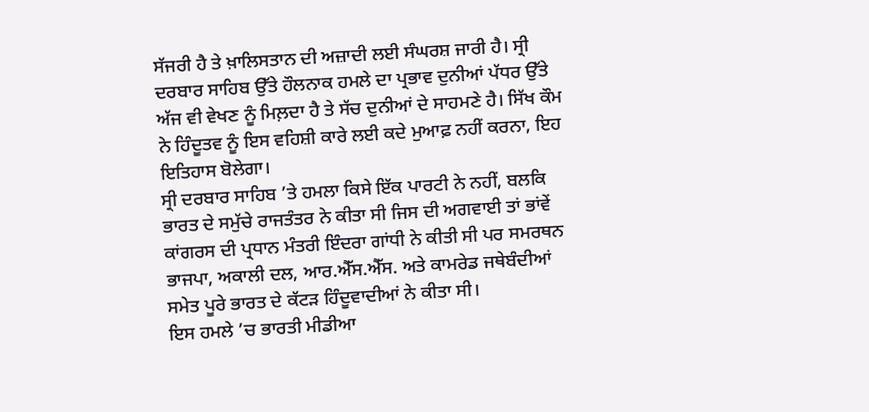ਸੱਜਰੀ ਹੈ ਤੇ ਖ਼ਾਲਿਸਤਾਨ ਦੀ ਅਜ਼ਾਦੀ ਲਈ ਸੰਘਰਸ਼ ਜਾਰੀ ਹੈ। ਸ੍ਰੀ ਦਰਬਾਰ ਸਾਹਿਬ ਉੱਤੇ ਹੌਲਨਾਕ ਹਮਲੇ ਦਾ ਪ੍ਰਭਾਵ ਦੁਨੀਆਂ ਪੱਧਰ ਉੱਤੇ ਅੱਜ ਵੀ ਵੇਖਣ ਨੂੰ ਮਿਲ਼ਦਾ ਹੈ ਤੇ ਸੱਚ ਦੁਨੀਆਂ ਦੇ ਸਾਹਮਣੇ ਹੈ। ਸਿੱਖ ਕੌਮ ਨੇ ਹਿੰਦੂਤਵ ਨੂੰ ਇਸ ਵਹਿਸ਼ੀ ਕਾਰੇ ਲਈ ਕਦੇ ਮੁਆਫ਼ ਨਹੀਂ ਕਰਨਾ, ਇਹ ਇਤਿਹਾਸ ਬੋਲੇਗਾ।
ਸ੍ਰੀ ਦਰਬਾਰ ਸਾਹਿਬ ’ਤੇ ਹਮਲਾ ਕਿਸੇ ਇੱਕ ਪਾਰਟੀ ਨੇ ਨਹੀਂ, ਬਲਕਿ ਭਾਰਤ ਦੇ ਸਮੁੱਚੇ ਰਾਜਤੰਤਰ ਨੇ ਕੀਤਾ ਸੀ ਜਿਸ ਦੀ ਅਗਵਾਈ ਤਾਂ ਭਾਂਵੇਂ ਕਾਂਗਰਸ ਦੀ ਪ੍ਰਧਾਨ ਮੰਤਰੀ ਇੰਦਰਾ ਗਾਂਧੀ ਨੇ ਕੀਤੀ ਸੀ ਪਰ ਸਮਰਥਨ ਭਾਜਪਾ, ਅਕਾਲੀ ਦਲ, ਆਰ.ਐੱਸ.ਐੱਸ. ਅਤੇ ਕਾਮਰੇਡ ਜਥੇਬੰਦੀਆਂ ਸਮੇਤ ਪੂਰੇ ਭਾਰਤ ਦੇ ਕੱਟੜ ਹਿੰਦੂਵਾਦੀਆਂ ਨੇ ਕੀਤਾ ਸੀ।
ਇਸ ਹਮਲੇ ’ਚ ਭਾਰਤੀ ਮੀਡੀਆ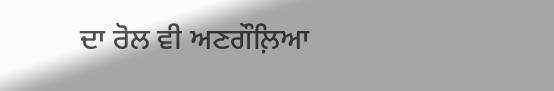ਦਾ ਰੋਲ ਵੀ ਅਣਗੌਲ਼ਿਆ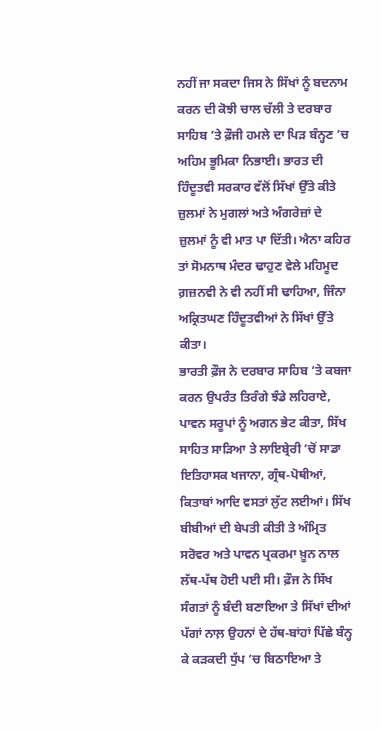ਨਹੀਂ ਜਾ ਸਕਦਾ ਜਿਸ ਨੇ ਸਿੱਖਾਂ ਨੂੰ ਬਦਨਾਮ ਕਰਨ ਦੀ ਕੋਝੀ ਚਾਲ ਚੱਲੀ ਤੇ ਦਰਬਾਰ ਸਾਹਿਬ ’ਤੇ ਫ਼ੌਜੀ ਹਮਲੇ ਦਾ ਪਿੜ ਬੰਨ੍ਹਣ ’ਚ ਅਹਿਮ ਭੂਮਿਕਾ ਨਿਭਾਈ। ਭਾਰਤ ਦੀ ਹਿੰਦੂਤਵੀ ਸਰਕਾਰ ਵੱਲੋਂ ਸਿੱਖਾਂ ਉੱਤੇ ਕੀਤੇ ਜ਼ੁਲਮਾਂ ਨੇ ਮੁਗਲਾਂ ਅਤੇ ਅੰਗਰੇਜ਼ਾਂ ਦੇ ਜ਼ੁਲਮਾਂ ਨੂੰ ਵੀ ਮਾਤ ਪਾ ਦਿੱਤੀ। ਐਨਾ ਕਹਿਰ ਤਾਂ ਸੋਮਨਾਥ ਮੰਦਰ ਢਾਹੁਣ ਵੇਲੇ ਮਹਿਮੂਦ ਗ਼ਜ਼ਨਵੀ ਨੇ ਵੀ ਨਹੀਂ ਸੀ ਢਾਹਿਆ, ਜਿੰਨਾ ਅਕ੍ਰਿਤਘਣ ਹਿੰਦੂਤਵੀਆਂ ਨੇ ਸਿੱਖਾਂ ਉੱਤੇ ਕੀਤਾ।
ਭਾਰਤੀ ਫ਼ੌਜ ਨੇ ਦਰਬਾਰ ਸਾਹਿਬ ’ਤੇ ਕਬਜਾ ਕਰਨ ਉਪਰੰਤ ਤਿਰੰਗੇ ਝੰਡੇ ਲਹਿਰਾਏ, ਪਾਵਨ ਸਰੂਪਾਂ ਨੂੰ ਅਗਨ ਭੇਟ ਕੀਤਾ, ਸਿੱਖ ਸਾਹਿਤ ਸਾੜਿਆ ਤੇ ਲਾਇਬ੍ਰੇਰੀ ’ਚੋਂ ਸਾਡਾ ਇਤਿਹਾਸਕ ਖਜਾਨਾ, ਗ੍ਰੰਥ-ਪੋਥੀਆਂ, ਕਿਤਾਬਾਂ ਆਦਿ ਵਸਤਾਂ ਲੁੱਟ ਲਈਆਂ। ਸਿੱਖ ਬੀਬੀਆਂ ਦੀ ਬੇਪਤੀ ਕੀਤੀ ਤੇ ਅੰਮ੍ਰਿਤ ਸਰੋਵਰ ਅਤੇ ਪਾਵਨ ਪ੍ਰਕਰਮਾ ਖ਼ੂਨ ਨਾਲ ਲੱਥ-ਪੱਥ ਹੋਈ ਪਈ ਸੀ। ਫ਼ੌਜ ਨੇ ਸਿੱਖ ਸੰਗਤਾਂ ਨੂੰ ਬੰਦੀ ਬਣਾਇਆ ਤੇ ਸਿੱਖਾਂ ਦੀਆਂ ਪੱਗਾਂ ਨਾਲ਼ ਉਹਨਾਂ ਦੇ ਹੱਥ-ਬਾਂਹਾਂ ਪਿੱਛੇ ਬੰਨ੍ਹ ਕੇ ਕੜਕਦੀ ਧੁੱਪ ’ਚ ਬਿਠਾਇਆ ਤੇ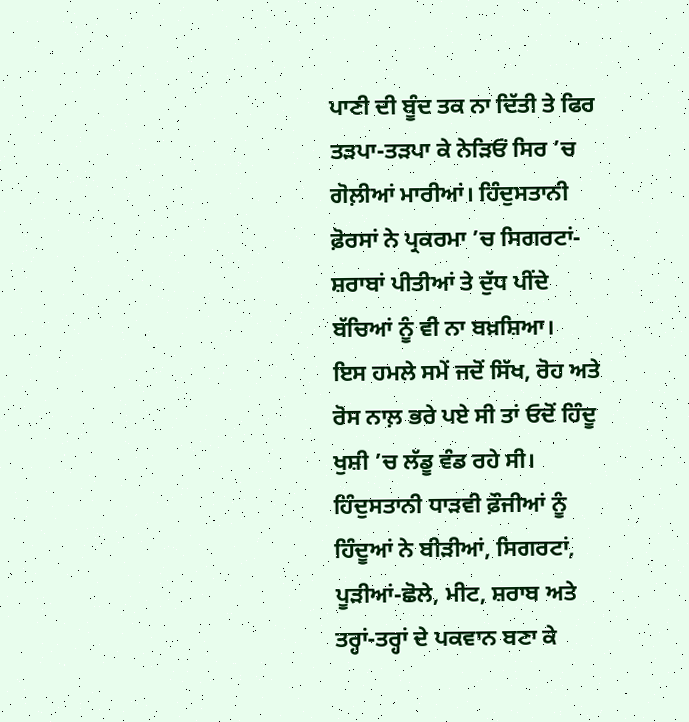ਪਾਣੀ ਦੀ ਬੂੰਦ ਤਕ ਨਾ ਦਿੱਤੀ ਤੇ ਫਿਰ ਤੜਪਾ-ਤੜਪਾ ਕੇ ਨੇੜਿਓਂ ਸਿਰ ’ਚ ਗੋਲ਼ੀਆਂ ਮਾਰੀਆਂ। ਹਿੰਦੁਸਤਾਨੀ ਫ਼ੋਰਸਾਂ ਨੇ ਪ੍ਰਕਰਮਾ ’ਚ ਸਿਗਰਟਾਂ-ਸ਼ਰਾਬਾਂ ਪੀਤੀਆਂ ਤੇ ਦੁੱਧ ਪੀਂਦੇ ਬੱਚਿਆਂ ਨੂੰ ਵੀ ਨਾ ਬਖ਼ਸ਼ਿਆ।
ਇਸ ਹਮਲੇ ਸਮੇਂ ਜਦੋਂ ਸਿੱਖ, ਰੋਹ ਅਤੇ ਰੋਸ ਨਾਲ਼ ਭਰੇ ਪਏ ਸੀ ਤਾਂ ਓਦੋਂ ਹਿੰਦੂ ਖੁਸ਼ੀ ’ਚ ਲੱਡੂ ਵੰਡ ਰਹੇ ਸੀ। ਹਿੰਦੁਸਤਾਨੀ ਧਾੜਵੀ ਫ਼ੌਜੀਆਂ ਨੂੰ ਹਿੰਦੂਆਂ ਨੇ ਬੀੜੀਆਂ, ਸਿਗਰਟਾਂ, ਪੂੜੀਆਂ-ਛੋਲੇ, ਮੀਟ, ਸ਼ਰਾਬ ਅਤੇ ਤਰ੍ਹਾਂ-ਤਰ੍ਹਾਂ ਦੇ ਪਕਵਾਨ ਬਣਾ ਕੇ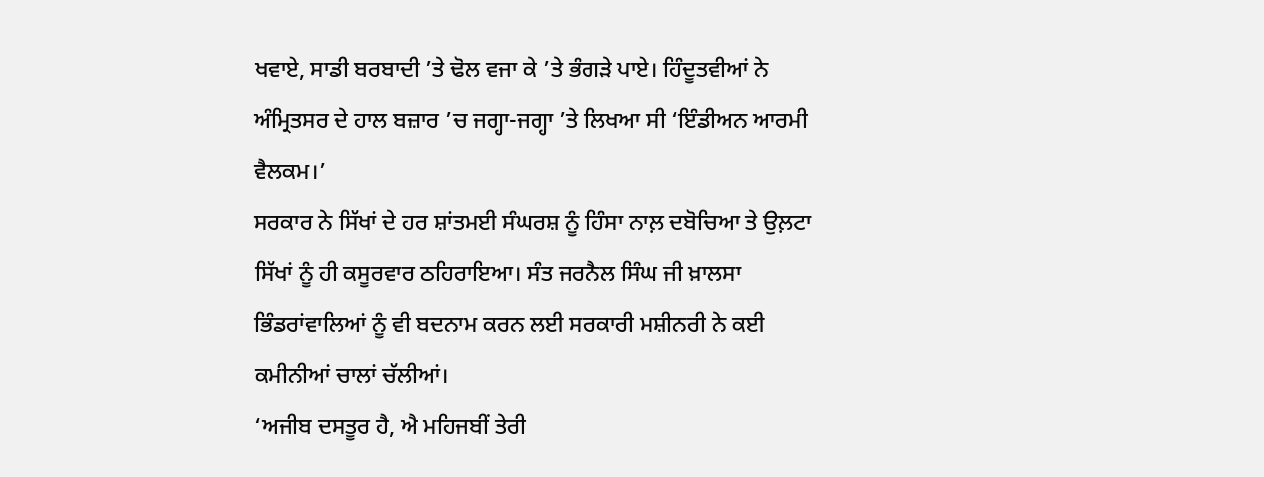ਖਵਾਏ, ਸਾਡੀ ਬਰਬਾਦੀ ’ਤੇ ਢੋਲ ਵਜਾ ਕੇ ’ਤੇ ਭੰਗੜੇ ਪਾਏ। ਹਿੰਦੂਤਵੀਆਂ ਨੇ ਅੰਮ੍ਰਿਤਸਰ ਦੇ ਹਾਲ ਬਜ਼ਾਰ ’ਚ ਜਗ੍ਹਾ-ਜਗ੍ਹਾ ’ਤੇ ਲਿਖਆ ਸੀ ‘ਇੰਡੀਅਨ ਆਰਮੀ ਵੈਲਕਮ।’
ਸਰਕਾਰ ਨੇ ਸਿੱਖਾਂ ਦੇ ਹਰ ਸ਼ਾਂਤਮਈ ਸੰਘਰਸ਼ ਨੂੰ ਹਿੰਸਾ ਨਾਲ਼ ਦਬੋਚਿਆ ਤੇ ਉਲ਼ਟਾ ਸਿੱਖਾਂ ਨੂੰ ਹੀ ਕਸੂਰਵਾਰ ਠਹਿਰਾਇਆ। ਸੰਤ ਜਰਨੈਲ ਸਿੰਘ ਜੀ ਖ਼ਾਲਸਾ ਭਿੰਡਰਾਂਵਾਲਿਆਂ ਨੂੰ ਵੀ ਬਦਨਾਮ ਕਰਨ ਲਈ ਸਰਕਾਰੀ ਮਸ਼ੀਨਰੀ ਨੇ ਕਈ ਕਮੀਨੀਆਂ ਚਾਲਾਂ ਚੱਲੀਆਂ।
‘ਅਜੀਬ ਦਸਤੂਰ ਹੈ, ਐ ਮਹਿਜਬੀਂ ਤੇਰੀ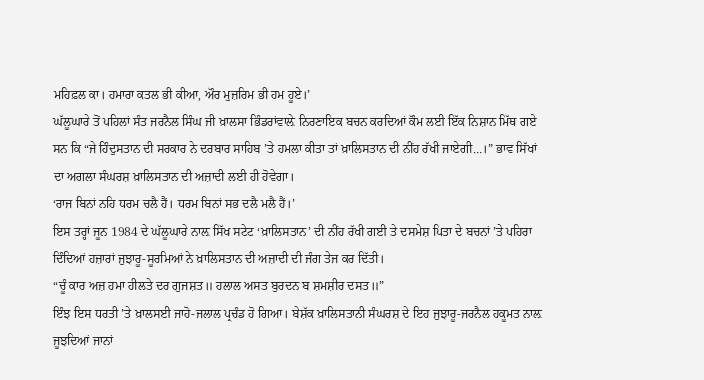ਮਹਿਫ਼ਲ ਕਾ। ਹਮਾਰਾ ਕਤਲ ਭੀ ਕੀਆ, ਔਰ ਮੁਜ਼ਰਿਮ ਭੀ ਹਮ ਹੂਏ।’
ਘੱਲੂਘਾਰੇ ਤੋਂ ਪਹਿਲਾਂ ਸੰਤ ਜਰਨੈਲ ਸਿੰਘ ਜੀ ਖ਼ਾਲਸਾ ਭਿੰਡਰਾਂਵਾਲ਼ੇ ਨਿਰਣਾਇਕ ਬਚਨ ਕਰਦਿਆਂ ਕੌਮ ਲਈ ਇੱਕ ਨਿਸ਼ਾਨ ਮਿੱਥ ਗਏ ਸਨ ਕਿ “ਜੇ ਹਿੰਦੁਸਤਾਨ ਦੀ ਸਰਕਾਰ ਨੇ ਦਰਬਾਰ ਸਾਹਿਬ ’ਤੇ ਹਮਲਾ ਕੀਤਾ ਤਾਂ ਖ਼ਾਲਿਸਤਾਨ ਦੀ ਨੀਂਹ ਰੱਖੀ ਜਾਏਗੀ…।” ਭਾਵ ਸਿੱਖਾਂ ਦਾ ਅਗਲਾ ਸੰਘਰਸ਼ ਖ਼ਾਲਿਸਤਾਨ ਦੀ ਅਜ਼ਾਦੀ ਲਈ ਹੀ ਹੋਵੇਗਾ।
‘ਰਾਜ ਬਿਨਾਂ ਨਹਿ ਧਰਮ ਚਲੈ ਹੈਂ। ਧਰਮ ਬਿਨਾਂ ਸਭ ਦਲੈ ਮਲੈ ਹੈਂ।’
ਇਸ ਤਰ੍ਹਾਂ ਜੂਨ 1984 ਦੇ ਘੱਲੂਘਾਰੇ ਨਾਲ਼ ਸਿੱਖ ਸਟੇਟ ‘ਖ਼ਾਲਿਸਤਾਨ’ ਦੀ ਨੀਂਹ ਰੱਖੀ ਗਈ ਤੇ ਦਸਮੇਸ਼ ਪਿਤਾ ਦੇ ਬਚਨਾਂ ’ਤੇ ਪਹਿਰਾ ਦਿੰਦਿਆਂ ਹਜ਼ਾਰਾਂ ਜੁਝਾਰੂ-ਸੂਰਮਿਆਂ ਨੇ ਖ਼ਾਲਿਸਤਾਨ ਦੀ ਅਜ਼ਾਦੀ ਦੀ ਜੰਗ ਤੇਜ ਕਰ ਦਿੱਤੀ।
“ਚੂੰ ਕਾਰ ਅਜ਼ ਹਮਾ ਹੀਲਤੇ ਦਰ ਗੁਜਸ਼ਤ॥ ਹਲਾਲ ਅਸਤ ਬੁਰਦਨ ਬ ਸ਼ਮਸ਼ੀਰ ਦਸਤ॥”
ਇੰਝ ਇਸ ਧਰਤੀ ’ਤੇ ਖ਼ਾਲਸਈ ਜਾਹੋ-ਜਲਾਲ ਪ੍ਰਚੰਡ ਹੋ ਗਿਆ। ਬੇਸ਼ੱਕ ਖ਼ਾਲਿਸਤਾਨੀ ਸੰਘਰਸ਼ ਦੇ ਇਹ ਜੁਝਾਰੂ-ਜਰਨੈਲ ਹਕੂਮਤ ਨਾਲ਼ ਜੂਝਦਿਆਂ ਜਾਨਾਂ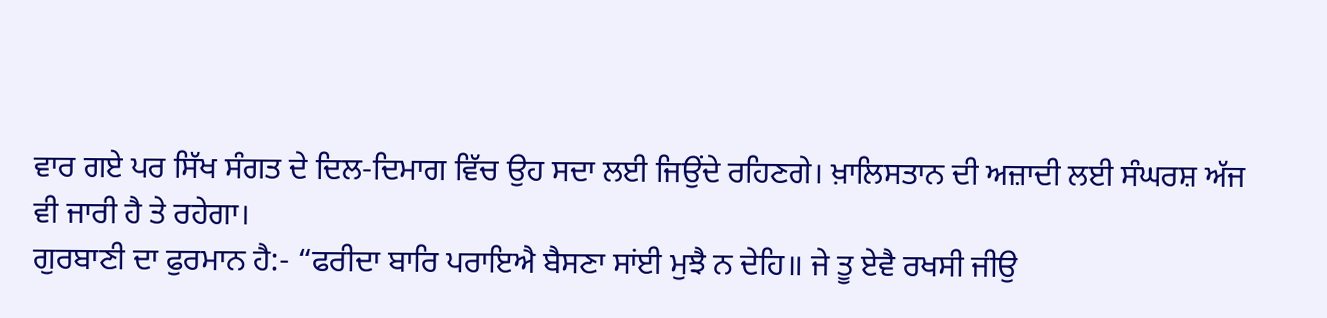ਵਾਰ ਗਏ ਪਰ ਸਿੱਖ ਸੰਗਤ ਦੇ ਦਿਲ-ਦਿਮਾਗ ਵਿੱਚ ਉਹ ਸਦਾ ਲਈ ਜਿਉਂਦੇ ਰਹਿਣਗੇ। ਖ਼ਾਲਿਸਤਾਨ ਦੀ ਅਜ਼ਾਦੀ ਲਈ ਸੰਘਰਸ਼ ਅੱਜ ਵੀ ਜਾਰੀ ਹੈ ਤੇ ਰਹੇਗਾ।
ਗੁਰਬਾਣੀ ਦਾ ਫੁਰਮਾਨ ਹੈ:- “ਫਰੀਦਾ ਬਾਰਿ ਪਰਾਇਐ ਬੈਸਣਾ ਸਾਂਈ ਮੁਝੈ ਨ ਦੇਹਿ॥ ਜੇ ਤੂ ਏਵੈ ਰਖਸੀ ਜੀਉ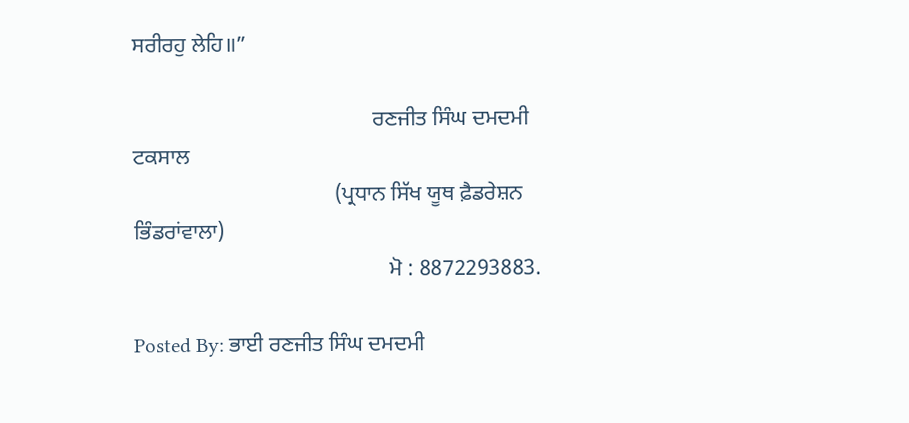ਸਰੀਰਹੁ ਲੇਹਿ॥”

                                            ਰਣਜੀਤ ਸਿੰਘ ਦਮਦਮੀ ਟਕਸਾਲ
                                     (ਪ੍ਰਧਾਨ ਸਿੱਖ ਯੂਥ ਫ਼ੈਡਰੇਸ਼ਨ ਭਿੰਡਰਾਂਵਾਲਾ)
                                               ਮੋ : 8872293883.

Posted By: ਭਾਈ ਰਣਜੀਤ ਸਿੰਘ ਦਮਦਮੀ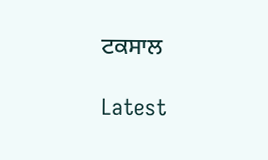ਟਕਸਾਲ

Latest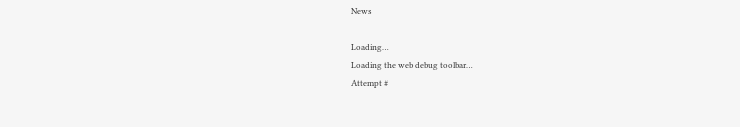News

Loading…
Loading the web debug toolbar…
Attempt #